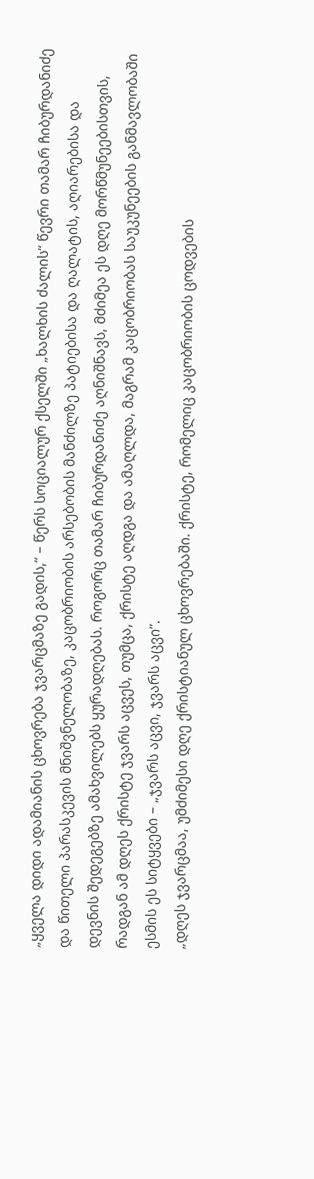„ყველა დიდი ადამიანის ცხოვრება ჯვარცმაზე გადის,“ – წერს სოციალურ ქსელში „ხალხის ძალის“ წევრი თამარ ჩიბურდანიძე და წითელი პარასკევის მნიშვნელობაზე, კაცობრიობის არსებობის მანძილზე პატიებისა და ღალატის, აღიარებისა და დევნის შედეგებზე ამახვილებს ყურადღებას. როგორც თამარ ჩიბურდანიძე აღნიშნავს, მძიმეა ეს დღე მორწმუნეებისთვის, რადგან ამ დღეს ქრისტე ჯვარს აცვეს, თუმცა, ქრისტე აღდგა და ამაღლდა, მაგრამ კაცობრიობას საუკუნეების განმავლობაში ესმის ეს სიტყვები – „ჯვარს აცვი, ჯვარს აცვი”.
„დღეს ჯვარცმაა, უმძიმესი დღე ქრისტიანულ ცხოვრებაში. ქრისტე, რომელიც კაცობრიობის ცოდვების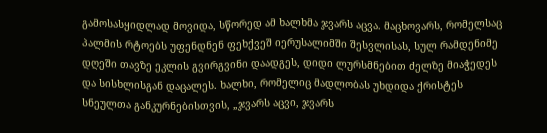გამოსასყიდლად მოვიდა, სწორედ ამ ხალხმა ჯვარს აცვა. მაცხოვარს, რომელსაც პალმის რტოებს უფენდნენ ფეხქვეშ იერუსალიმში შესვლისას, სულ რამდენიმე დღეში თავზე ეკლის გვირგვინი დაადგეს, დიდი ლურსმნებით ძელზე მიაჭედეს და სისხლისგან დაცალეს. ხალხი, რომელიც მადლობას უხდიდა ქრისტეს სნეულთა განკურნებისთვის, „ჯვარს აცვი, ჯვარს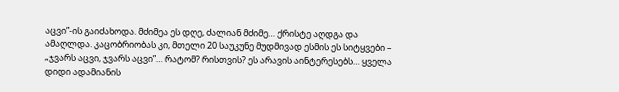აცვი”-ის გაიძახოდა. მძიმეა ეს დღე, ძალიან მძიმე… ქრისტე აღდგა და ამაღლდა. კაცობრიობას კი, მთელი 20 საუკუნე მუდმივად ესმის ეს სიტყვები – „ჯვარს აცვი, ჯვარს აცვი”… რატომ? რისთვის? ეს არავის აინტერესებს… ყველა დიდი ადამიანის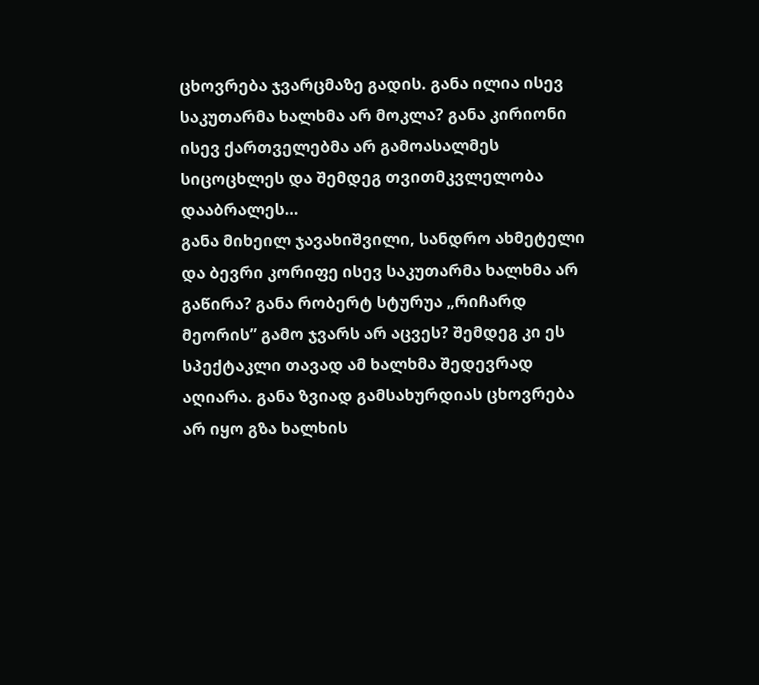ცხოვრება ჯვარცმაზე გადის. განა ილია ისევ საკუთარმა ხალხმა არ მოკლა? განა კირიონი ისევ ქართველებმა არ გამოასალმეს სიცოცხლეს და შემდეგ თვითმკვლელობა დააბრალეს…
განა მიხეილ ჯავახიშვილი, სანდრო ახმეტელი და ბევრი კორიფე ისევ საკუთარმა ხალხმა არ გაწირა? განა რობერტ სტურუა „რიჩარდ მეორის” გამო ჯვარს არ აცვეს? შემდეგ კი ეს სპექტაკლი თავად ამ ხალხმა შედევრად აღიარა. განა ზვიად გამსახურდიას ცხოვრება არ იყო გზა ხალხის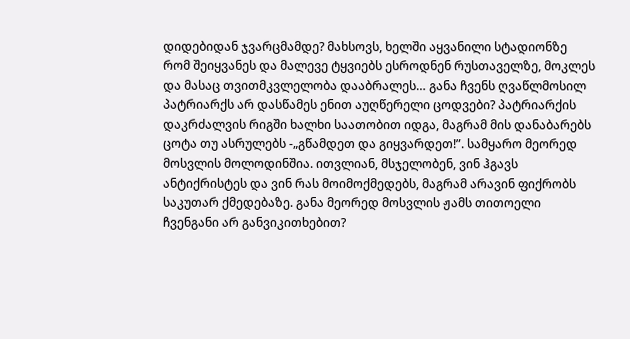დიდებიდან ჯვარცმამდე? მახსოვს, ხელში აყვანილი სტადიონზე რომ შეიყვანეს და მალევე ტყვიებს ესროდნენ რუსთაველზე, მოკლეს და მასაც თვითმკვლელობა დააბრალეს… განა ჩვენს ღვაწლმოსილ პატრიარქს არ დასწამეს ენით აუღწერელი ცოდვები? პატრიარქის დაკრძალვის რიგში ხალხი საათობით იდგა, მაგრამ მის დანაბარებს ცოტა თუ ასრულებს -„გწამდეთ და გიყვარდეთ!”. სამყარო მეორედ მოსვლის მოლოდინშია. ითვლიან, მსჯელობენ, ვინ ჰგავს ანტიქრისტეს და ვინ რას მოიმოქმედებს, მაგრამ არავინ ფიქრობს საკუთარ ქმედებაზე. განა მეორედ მოსვლის ჟამს თითოელი ჩვენგანი არ განვიკითხებით?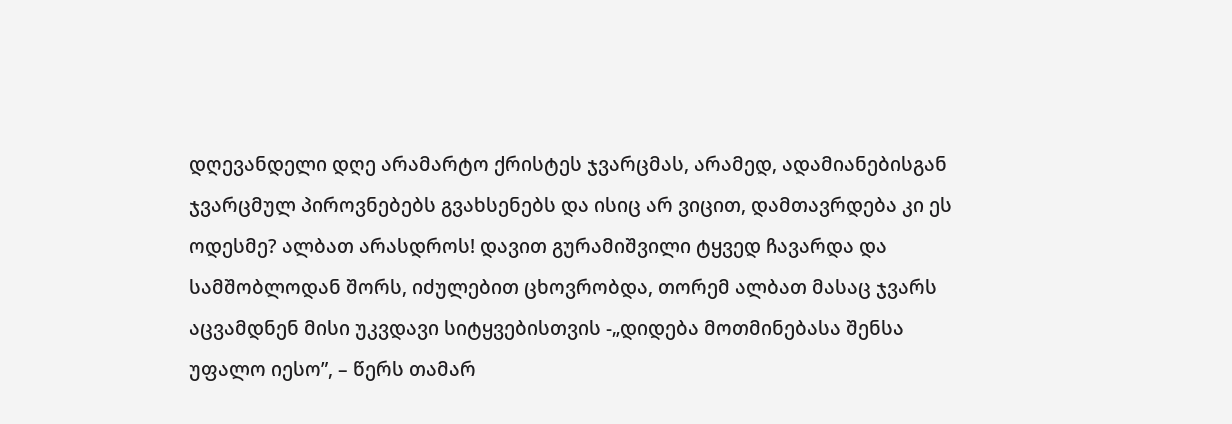დღევანდელი დღე არამარტო ქრისტეს ჯვარცმას, არამედ, ადამიანებისგან ჯვარცმულ პიროვნებებს გვახსენებს და ისიც არ ვიცით, დამთავრდება კი ეს ოდესმე? ალბათ არასდროს! დავით გურამიშვილი ტყვედ ჩავარდა და სამშობლოდან შორს, იძულებით ცხოვრობდა, თორემ ალბათ მასაც ჯვარს აცვამდნენ მისი უკვდავი სიტყვებისთვის -„დიდება მოთმინებასა შენსა უფალო იესო”, – წერს თამარ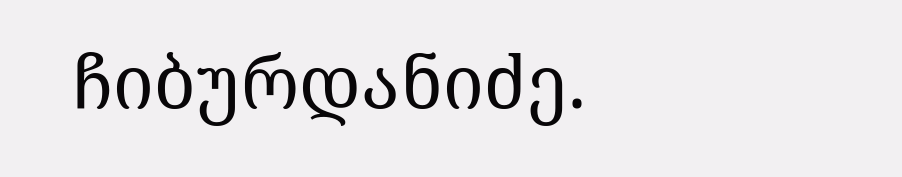ჩიბურდანიძე.